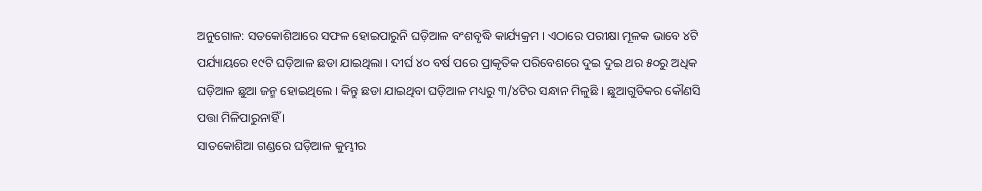ଅନୁଗୋଳ: ସତକୋଶିଆରେ ସଫଳ ହୋଇପାରୁନି ଘଡ଼ିଆଳ ବଂଶବୃଦ୍ଧି କାର୍ଯ୍ୟକ୍ରମ । ଏଠାରେ ପରୀକ୍ଷା ମୂଳକ ଭାବେ ୪ଟି ପର୍ଯ୍ୟାୟରେ ୧୯ଟି ଘଡ଼ିଆଳ ଛଡା ଯାଇଥିଲା । ଦୀର୍ଘ ୪୦ ବର୍ଷ ପରେ ପ୍ରାକୃତିକ ପରିବେଶରେ ଦୁଇ ଦୁଇ ଥର ୫୦ରୁ ଅଧିକ ଘଡ଼ିଆଳ ଛୁଆ ଜନ୍ମ ହୋଇଥିଲେ । କିନ୍ତୁ ଛଡା ଯାଇଥିବା ଘଡ଼ିଆଳ ମଧ୍ୟରୁ ୩/୪ଟିର ସନ୍ଧାନ ମିଳୁଛି । ଛୁଆଗୁଡିକର କୌଣସି ପତ୍ତା ମିଳିପାରୁନାହିଁ ।
ସାତକୋଶିଆ ଗଣ୍ଡରେ ଘଡ଼ିଆଳ କୁମ୍ଭୀର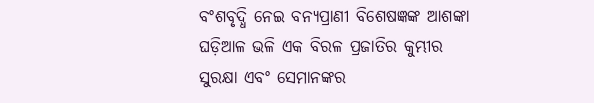ବଂଶବୃଦ୍ଧି ନେଇ ବନ୍ୟପ୍ରାଣୀ ବିଶେଷଜ୍ଞଙ୍କ ଆଶଙ୍କା ଘଡ଼ିଆଳ ଭଳି ଏକ ବିରଳ ପ୍ରଜାତିର କୁମ୍ଭୀର ସୁରକ୍ଷା ଏବଂ ସେମାନଙ୍କର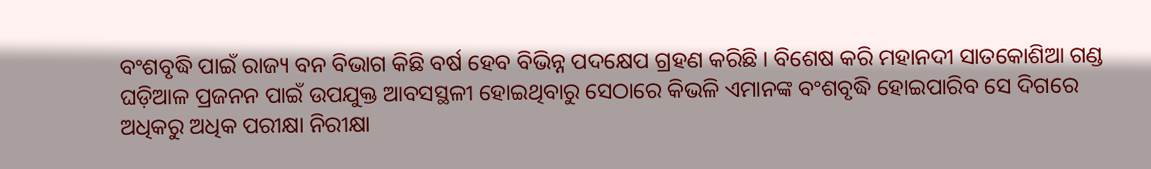ବଂଶବୃଦ୍ଧି ପାଇଁ ରାଜ୍ୟ ବନ ବିଭାଗ କିଛି ବର୍ଷ ହେବ ବିଭିନ୍ନ ପଦକ୍ଷେପ ଗ୍ରହଣ କରିଛି । ବିଶେଷ କରି ମହାନଦୀ ସାତକୋଶିଆ ଗଣ୍ଡ ଘଡ଼ିଆଳ ପ୍ରଜନନ ପାଇଁ ଉପଯୁକ୍ତ ଆବସସ୍ଥଳୀ ହୋଇଥିବାରୁ ସେଠାରେ କିଭଳି ଏମାନଙ୍କ ବଂଶବୃଦ୍ଧି ହୋଇପାରିବ ସେ ଦିଗରେ ଅଧିକରୁ ଅଧିକ ପରୀକ୍ଷା ନିରୀକ୍ଷା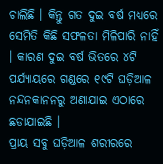ଚାଲିଛି । କିନ୍ତୁ ଗତ ଦୁଇ ବର୍ଷ ମଧ୍ୟରେ ସେମିତି କିଛି ସଫଳତା ମିଳିପାରି ନାହିଁ । କାରଣ ଦୁଇ ବର୍ଷ ଭିତରେ ୪ଟି ପର୍ଯ୍ୟାୟରେ ଗଣ୍ଡରେ ୧୯ଟି ଘଡ଼ିଆଳ ନନ୍ଦନକାନନରୁ ଅଣାଯାଇ ଏଠାରେ ଛଡାଯାଇଛି ।
ପ୍ରାୟ ସବୁ ଘଡ଼ିଆଳ ଶରୀରରେ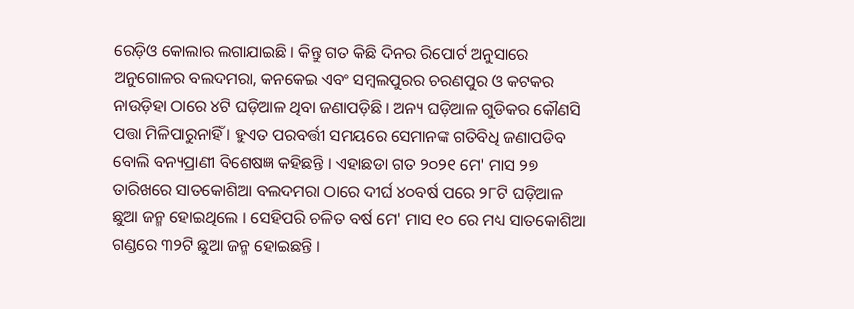ରେଡ଼ିଓ କୋଲାର ଲଗାଯାଇଛି । କିନ୍ତୁ ଗତ କିଛି ଦିନର ରିପୋର୍ଟ ଅନୁସାରେ ଅନୁଗୋଳର ବଲଦମରା, କନକେଇ ଏବଂ ସମ୍ବଲପୁରର ଚରଣପୁର ଓ କଟକର ନାଉଡ଼ିହା ଠାରେ ୪ଟି ଘଡ଼ିଆଳ ଥିବା ଜଣାପଡ଼ିଛି । ଅନ୍ୟ ଘଡ଼ିଆଳ ଗୁଡିକର କୌଣସି ପତ୍ତା ମିଳିପାରୁନାହିଁ । ହୁଏତ ପରବର୍ତ୍ତୀ ସମୟରେ ସେମାନଙ୍କ ଗତିବିଧି ଜଣାପଡିବ ବୋଲି ବନ୍ୟପ୍ରାଣୀ ବିଶେଷଜ୍ଞ କହିଛନ୍ତି । ଏହାଛଡା ଗତ ୨୦୨୧ ମେ' ମାସ ୨୭ ତାରିଖରେ ସାତକୋଶିଆ ବଲଦମରା ଠାରେ ଦୀର୍ଘ ୪୦ବର୍ଷ ପରେ ୨୮ଟି ଘଡ଼ିଆଳ ଛୁଆ ଜନ୍ମ ହୋଇଥିଲେ । ସେହିପରି ଚଳିତ ବର୍ଷ ମେ' ମାସ ୧୦ ରେ ମଧ୍ୟ ସାତକୋଶିଆ ଗଣ୍ଡରେ ୩୨ଟି ଛୁଆ ଜନ୍ମ ହୋଇଛନ୍ତି ।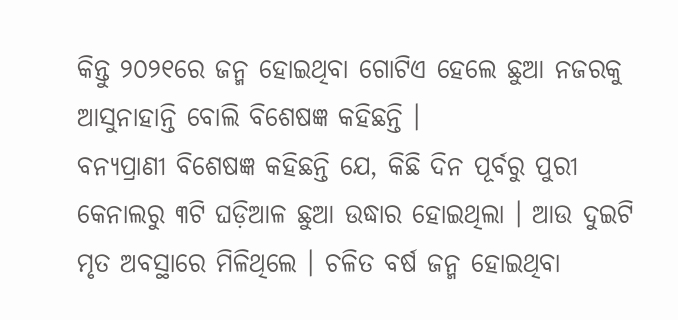କିନ୍ତୁ ୨୦୨୧ରେ ଜନ୍ମ ହୋଇଥିବା ଗୋଟିଏ ହେଲେ ଛୁଆ ନଜରକୁ ଆସୁନାହାନ୍ତି ବୋଲି ବିଶେଷଜ୍ଞ କହିଛନ୍ତି ।
ବନ୍ୟପ୍ରାଣୀ ବିଶେଷଜ୍ଞ କହିଛନ୍ତି ଯେ, କିଛି ଦିନ ପୂର୍ବରୁ ପୁରୀ କେନାଲରୁ ୩ଟି ଘଡ଼ିଆଳ ଛୁଆ ଉଦ୍ଧାର ହୋଇଥିଲା । ଆଉ ଦୁଇଟି ମୃତ ଅବସ୍ଥାରେ ମିଳିଥିଲେ । ଚଳିତ ବର୍ଷ ଜନ୍ମ ହୋଇଥିବା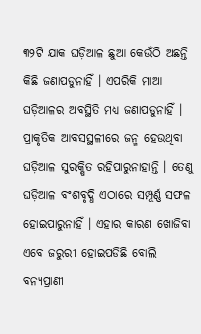୩୨ଟି ଯାକ ଘଡ଼ିଆଳ ଛୁଆ କେଉଁଠି ଅଛନ୍ତି କିଛି ଜଣାପଡୁନାହିଁ । ଏପରିକି ମାଆ ଘଡ଼ିଆଳର ଅବସ୍ଥିତି ମଧ୍ୟ ଜଣାପଡୁନାହିଁ । ପ୍ରାକୃତିକ ଆବସସ୍ଥଳୀରେ ଜନ୍ମ ହେଉଥିବା ଘଡ଼ିଆଳ ସୁରକ୍ଷିତ ରହିପାରୁନାହାନ୍ତି । ତେଣୁ ଘଡ଼ିଆଳ ବଂଶବୃଦ୍ଧି ଏଠାରେ ସମ୍ପୂର୍ଣ୍ଣ ସଫଳ ହୋଇପାରୁନାହିଁ । ଏହାର କାରଣ ଖୋଜିବା ଏବେ ଜରୁରୀ ହୋଇପଡିଛି ବୋଲି ବନ୍ୟପ୍ରାଣୀ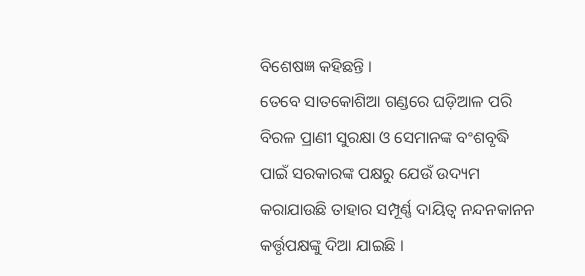ବିଶେଷଜ୍ଞ କହିଛନ୍ତି ।
ତେବେ ସାତକୋଶିଆ ଗଣ୍ଡରେ ଘଡ଼ିଆଳ ପରି ବିରଳ ପ୍ରାଣୀ ସୁରକ୍ଷା ଓ ସେମାନଙ୍କ ବଂଶବୃଦ୍ଧି ପାଇଁ ସରକାରଙ୍କ ପକ୍ଷରୁ ଯେଉଁ ଉଦ୍ୟମ କରାଯାଉଛି ତାହାର ସମ୍ପୂର୍ଣ୍ଣ ଦାୟିତ୍ୱ ନନ୍ଦନକାନନ କର୍ତ୍ତୃପକ୍ଷଙ୍କୁ ଦିଆ ଯାଇଛି ।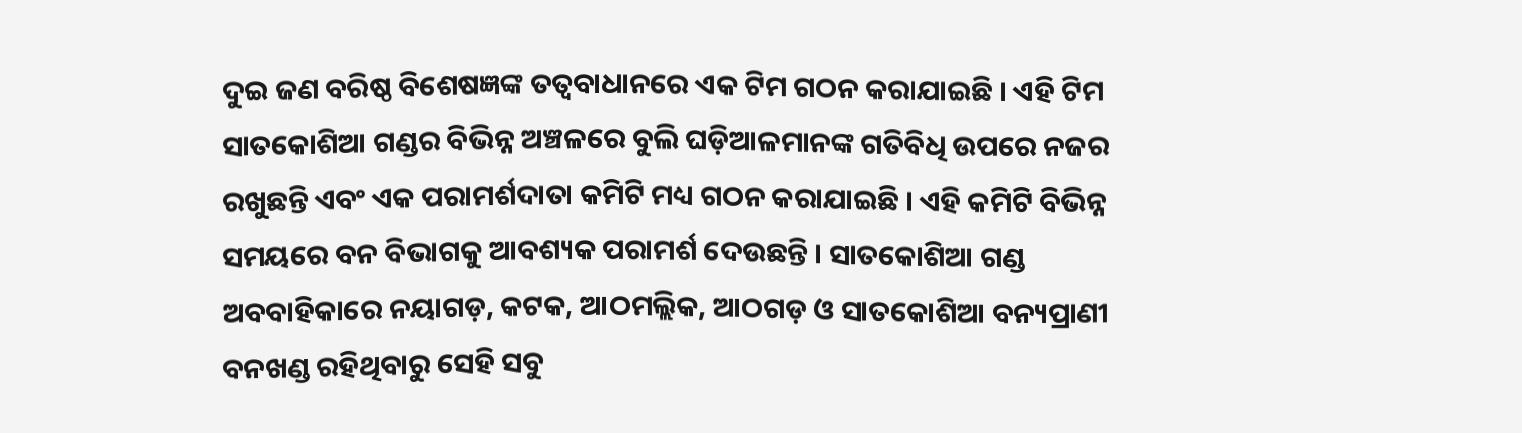ଦୁଇ ଜଣ ବରିଷ୍ଠ ବିଶେଷଜ୍ଞଙ୍କ ତତ୍ୱବାଧାନରେ ଏକ ଟିମ ଗଠନ କରାଯାଇଛି । ଏହି ଟିମ ସାତକୋଶିଆ ଗଣ୍ଡର ବିଭିନ୍ନ ଅଞ୍ଚଳରେ ବୁଲି ଘଡ଼ିଆଳମାନଙ୍କ ଗତିବିଧି ଉପରେ ନଜର ରଖୁଛନ୍ତି ଏବଂ ଏକ ପରାମର୍ଶଦାତା କମିଟି ମଧ୍ୟ ଗଠନ କରାଯାଇଛି । ଏହି କମିଟି ବିଭିନ୍ନ ସମୟରେ ବନ ବିଭାଗକୁ ଆବଶ୍ୟକ ପରାମର୍ଶ ଦେଉଛନ୍ତି । ସାତକୋଶିଆ ଗଣ୍ଡ ଅବବାହିକାରେ ନୟାଗଡ଼, କଟକ, ଆଠମଲ୍ଲିକ, ଆଠଗଡ଼ ଓ ସାତକୋଶିଆ ବନ୍ୟପ୍ରାଣୀ ବନଖଣ୍ଡ ରହିଥିବାରୁ ସେହି ସବୁ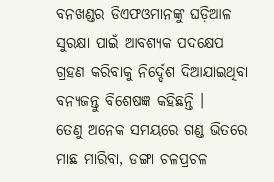ବନଖଣ୍ଡର ଡିଏଫଓମାନଙ୍କୁ ଘଡ଼ିଆଳ ସୁରକ୍ଷା ପାଇଁ ଆବଶ୍ୟକ ପଦକ୍ଷେପ ଗ୍ରହଣ କରିବାକୁ ନିର୍ଦ୍ଦେଶ ଦିଆଯାଇଥିବା ବନ୍ୟଜନ୍ତୁ ବିଶେଷଜ୍ଞ କହିଛନ୍ତି ।
ତେଣୁ ଅନେକ ସମୟରେ ଗଣ୍ଡ ଭିତରେ ମାଛ ମାରିବା, ଡଙ୍ଗା ଚଳପ୍ରଚଳ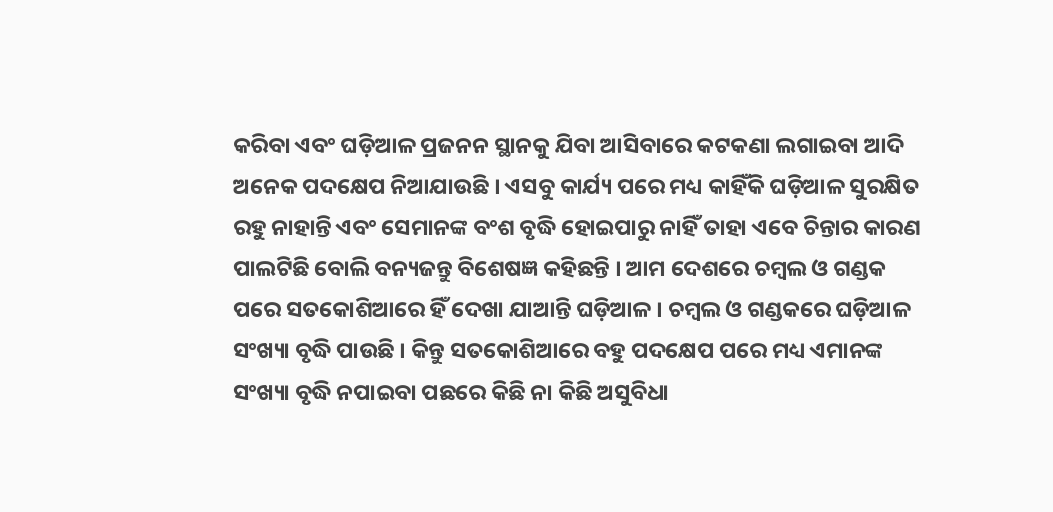କରିବା ଏବଂ ଘଡ଼ିଆଳ ପ୍ରଜନନ ସ୍ଥାନକୁ ଯିବା ଆସିବାରେ କଟକଣା ଲଗାଇବା ଆଦି ଅନେକ ପଦକ୍ଷେପ ନିଆଯାଉଛି । ଏସବୁ କାର୍ଯ୍ୟ ପରେ ମଧ୍ୟ କାହିଁକି ଘଡ଼ିଆଳ ସୁରକ୍ଷିତ ରହୁ ନାହାନ୍ତି ଏବଂ ସେମାନଙ୍କ ବଂଶ ବୃଦ୍ଧି ହୋଇପାରୁ ନାହିଁ ତାହା ଏବେ ଚିନ୍ତାର କାରଣ ପାଲଟିଛି ବୋଲି ବନ୍ୟଜନ୍ତୁ ବିଶେଷଜ୍ଞ କହିଛନ୍ତି । ଆମ ଦେଶରେ ଚମ୍ବଲ ଓ ଗଣ୍ଡକ ପରେ ସତକୋଶିଆରେ ହିଁ ଦେଖା ଯାଆନ୍ତି ଘଡ଼ିଆଳ । ଚମ୍ବଲ ଓ ଗଣ୍ଡକରେ ଘଡ଼ିଆଳ ସଂଖ୍ୟା ବୃଦ୍ଧି ପାଉଛି । କିନ୍ତୁ ସତକୋଶିଆରେ ବହୁ ପଦକ୍ଷେପ ପରେ ମଧ୍ୟ ଏମାନଙ୍କ ସଂଖ୍ୟା ବୃଦ୍ଧି ନପାଇବା ପଛରେ କିଛି ନା କିଛି ଅସୁବିଧା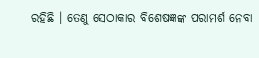ରହିଛି । ତେଣୁ ସେଠାକାର ବିଶେଷଜ୍ଞଙ୍କ ପରାମର୍ଶ ନେବା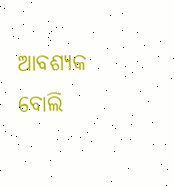ଆବଶ୍ୟକ ବୋଲି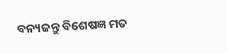ବନ୍ୟଜନ୍ତୁ ବିଶେଷଜ୍ଞ ମତ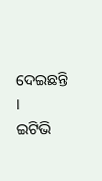ଦେଇଛନ୍ତି ।
ଇଟିଭି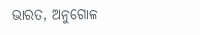ଭାରତ, ଅନୁଗୋଳ